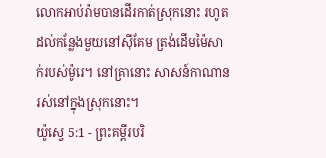លោកអាប់រ៉ាមបានដើរកាត់ស្រុកនោះ រហូតដល់កន្លែងមួយនៅស៊ីគែម ត្រង់ដើមម៉ៃសាក់របស់ម៉ូរេ។ នៅគ្រានោះ សាសន៍កាណានរស់នៅក្នុងស្រុកនោះ។
យ៉ូស្វេ 5:1 - ព្រះគម្ពីរបរិ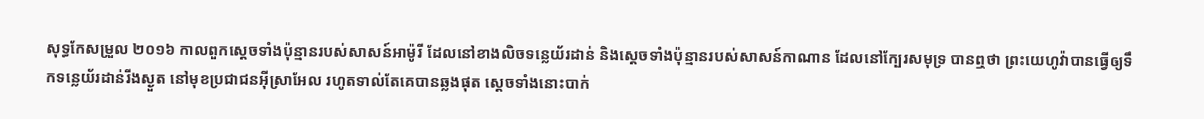សុទ្ធកែសម្រួល ២០១៦ កាលពួកស្តេចទាំងប៉ុន្មានរបស់សាសន៍អាម៉ូរី ដែលនៅខាងលិចទន្លេយ័រដាន់ និងស្តេចទាំងប៉ុន្មានរបស់សាសន៍កាណាន ដែលនៅក្បែរសមុទ្រ បានឮថា ព្រះយេហូវ៉ាបានធ្វើឲ្យទឹកទន្លេយ័រដាន់រីងស្ងួត នៅមុខប្រជាជនអ៊ីស្រាអែល រហូតទាល់តែគេបានឆ្លងផុត ស្ដេចទាំងនោះបាក់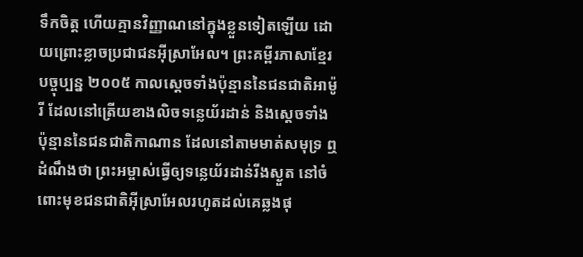ទឹកចិត្ត ហើយគ្មានវិញ្ញាណនៅក្នុងខ្លួនទៀតឡើយ ដោយព្រោះខ្លាចប្រជាជនអ៊ីស្រាអែល។ ព្រះគម្ពីរភាសាខ្មែរបច្ចុប្បន្ន ២០០៥ កាលស្ដេចទាំងប៉ុន្មាននៃជនជាតិអាម៉ូរី ដែលនៅត្រើយខាងលិចទន្លេយ័រដាន់ និងស្ដេចទាំងប៉ុន្មាននៃជនជាតិកាណាន ដែលនៅតាមមាត់សមុទ្រ ឮដំណឹងថា ព្រះអម្ចាស់ធ្វើឲ្យទន្លេយ័រដាន់រីងស្ងួត នៅចំពោះមុខជនជាតិអ៊ីស្រាអែលរហូតដល់គេឆ្លងផុ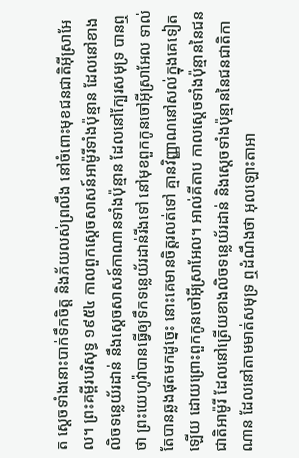ត ស្ដេចទាំងនោះបាក់ទឹកចិត្ត និងភ័យលស់ព្រលឹង នៅចំពោះមុខជនជាតិអ៊ីស្រាអែល។ ព្រះគម្ពីរបរិសុទ្ធ ១៩៥៤ កាលពួកស្តេចសាសន៍អាម៉ូរីទាំងប៉ុន្មាន ដែលនៅខាងលិចទន្លេយ័រដាន់ នឹងស្តេចសាសន៍កាណានទាំងប៉ុន្មាន ដែលនៅក្បែរសមុទ្រ បានឮថា ព្រះយេហូវ៉ាបានធ្វើឲ្យទឹកទន្លេយ័រដាន់រីងទៅ នៅមុខពួកកូនចៅអ៊ីស្រាអែល ទាល់តែបានឆ្លងផុតមកដូច្នេះ នោះគេមានចិត្តរលត់ទៅ គ្មានវិញ្ញាណនៅសល់ក្នុងគេទៀតឡើយ ដោយព្រោះពួកកូនចៅអ៊ីស្រាអែល។ អាល់គីតាប កាលស្តេចទាំងប៉ុន្មាននៃជនជាតិអាម៉ូរី ដែលនៅត្រើយខាងលិចទន្លេយ័រដាន់ និងស្តេចទាំងប៉ុន្មាននៃជនជាតិកាណាន ដែលនៅតាមមាត់សមុទ្រ ឮដំណឹងថា អុលឡោះតាអា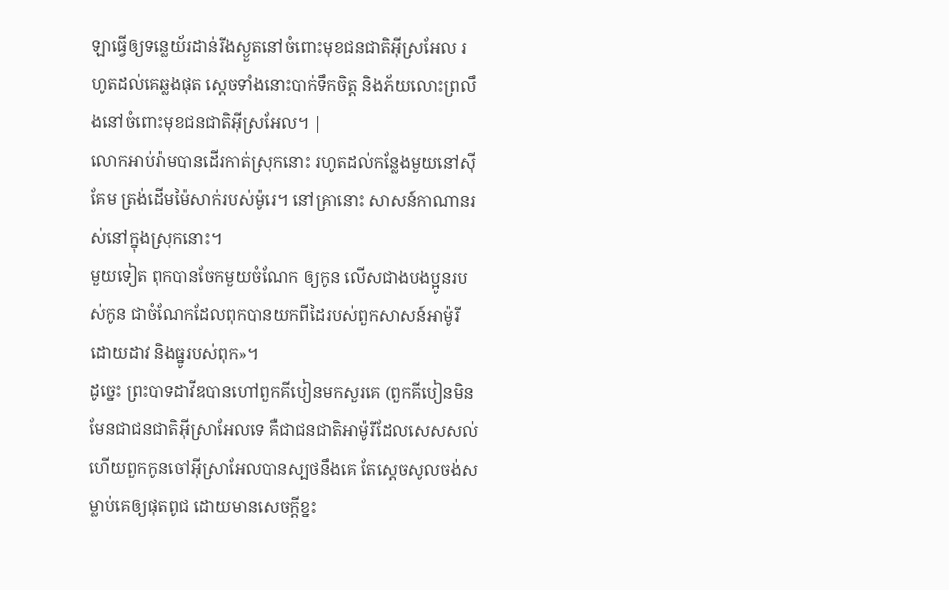ឡាធ្វើឲ្យទន្លេយ័រដាន់រីងស្ងួតនៅចំពោះមុខជនជាតិអ៊ីស្រអែល រហូតដល់គេឆ្លងផុត ស្តេចទាំងនោះបាក់ទឹកចិត្ត និងភ័យលោះព្រលឹងនៅចំពោះមុខជនជាតិអ៊ីស្រអែល។ |
លោកអាប់រ៉ាមបានដើរកាត់ស្រុកនោះ រហូតដល់កន្លែងមួយនៅស៊ីគែម ត្រង់ដើមម៉ៃសាក់របស់ម៉ូរេ។ នៅគ្រានោះ សាសន៍កាណានរស់នៅក្នុងស្រុកនោះ។
មួយទៀត ពុកបានចែកមួយចំណែក ឲ្យកូន លើសជាងបងប្អូនរបស់កូន ជាចំណែកដែលពុកបានយកពីដៃរបស់ពួកសាសន៍អាម៉ូរី ដោយដាវ និងធ្នូរបស់ពុក»។
ដូច្នេះ ព្រះបាទដាវីឌបានហៅពួកគីបៀនមកសួរគេ (ពួកគីបៀនមិនមែនជាជនជាតិអ៊ីស្រាអែលទេ គឺជាជនជាតិអាម៉ូរីដែលសេសសល់ ហើយពួកកូនចៅអ៊ីស្រាអែលបានស្បថនឹងគេ តែស្តេចសូលចង់សម្លាប់គេឲ្យផុតពូជ ដោយមានសេចក្ដីខ្នះ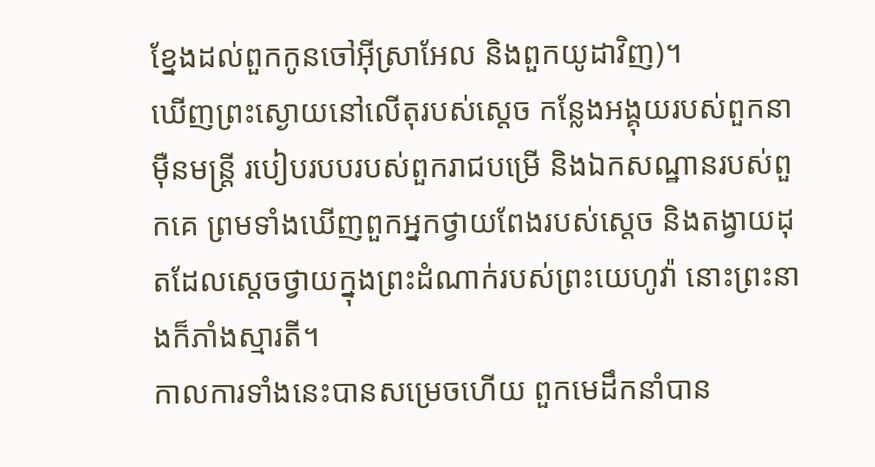ខ្នែងដល់ពួកកូនចៅអ៊ីស្រាអែល និងពួកយូដាវិញ)។
ឃើញព្រះស្ងោយនៅលើតុរបស់ស្ដេច កន្លែងអង្គុយរបស់ពួកនាម៉ឺនមន្ត្រី របៀបរបបរបស់ពួករាជបម្រើ និងឯកសណ្ឋានរបស់ពួកគេ ព្រមទាំងឃើញពួកអ្នកថ្វាយពែងរបស់ស្ដេច និងតង្វាយដុតដែលស្ដេចថ្វាយក្នុងព្រះដំណាក់របស់ព្រះយេហូវ៉ា នោះព្រះនាងក៏ភាំងស្មារតី។
កាលការទាំងនេះបានសម្រេចហើយ ពួកមេដឹកនាំបាន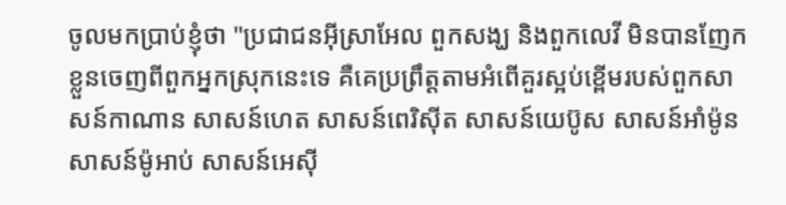ចូលមកប្រាប់ខ្ញុំថា "ប្រជាជនអ៊ីស្រាអែល ពួកសង្ឃ និងពួកលេវី មិនបានញែកខ្លួនចេញពីពួកអ្នកស្រុកនេះទេ គឺគេប្រព្រឹត្តតាមអំពើគួរស្អប់ខ្ពើមរបស់ពួកសាសន៍កាណាន សាសន៍ហេត សាសន៍ពេរិស៊ីត សាសន៍យេប៊ូស សាសន៍អាំម៉ូន សាសន៍ម៉ូអាប់ សាសន៍អេស៊ី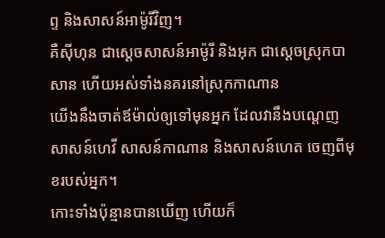ព្ទ និងសាសន៍អាម៉ូរីវិញ។
គឺស៊ីហុន ជាស្តេចសាសន៍អាម៉ូរី និងអុក ជាស្តេចស្រុកបាសាន ហើយអស់ទាំងនគរនៅស្រុកកាណាន
យើងនឹងចាត់ឪម៉ាល់ឲ្យទៅមុនអ្នក ដែលវានឹងបណ្តេញសាសន៍ហេវី សាសន៍កាណាន និងសាសន៍ហេត ចេញពីមុខរបស់អ្នក។
កោះទាំងប៉ុន្មានបានឃើញ ហើយក៏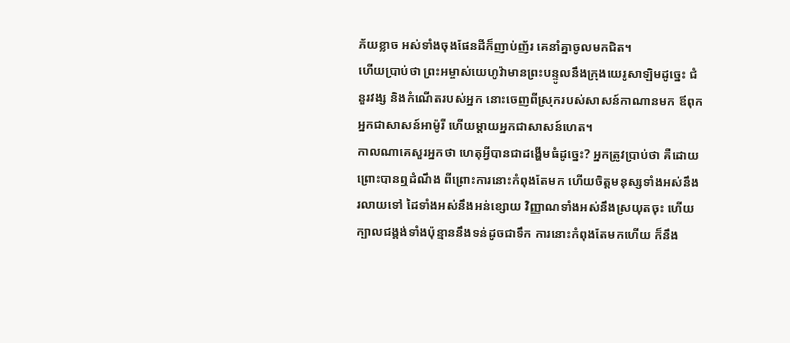ភ័យខ្លាច អស់ទាំងចុងផែនដីក៏ញាប់ញ័រ គេនាំគ្នាចូលមកជិត។
ហើយប្រាប់ថា ព្រះអម្ចាស់យេហូវ៉ាមានព្រះបន្ទូលនឹងក្រុងយេរូសាឡិមដូច្នេះ ជំនួរវង្ស និងកំណើតរបស់អ្នក នោះចេញពីស្រុករបស់សាសន៍កាណានមក ឪពុកអ្នកជាសាសន៍អាម៉ូរី ហើយម្តាយអ្នកជាសាសន៍ហេត។
កាលណាគេសួរអ្នកថា ហេតុអ្វីបានជាដង្ហើមធំដូច្នេះ? អ្នកត្រូវប្រាប់ថា គឺដោយព្រោះបានឮដំណឹង ពីព្រោះការនោះកំពុងតែមក ហើយចិត្តមនុស្សទាំងអស់នឹងរលាយទៅ ដៃទាំងអស់នឹងអន់ខ្សោយ វិញ្ញាណទាំងអស់នឹងស្រយុតចុះ ហើយក្បាលជង្គង់ទាំងប៉ុន្មាននឹងទន់ដូចជាទឹក ការនោះកំពុងតែមកហើយ ក៏នឹង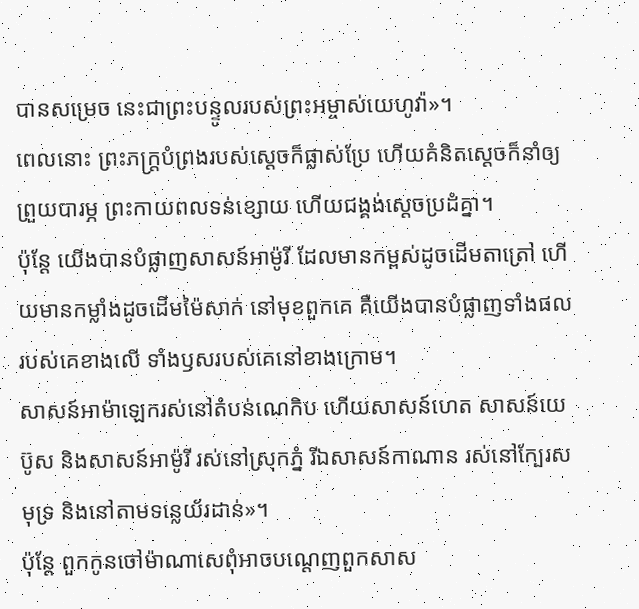បានសម្រេច នេះជាព្រះបន្ទូលរបស់ព្រះអម្ចាស់យេហូវ៉ា»។
ពេលនោះ ព្រះភក្ត្របំព្រងរបស់ស្តេចក៏ផ្លាស់ប្រែ ហើយគំនិតស្ដេចក៏នាំឲ្យព្រួយបារម្ភ ព្រះកាយពលទន់ខ្សោយ ហើយជង្គង់ស្ដេចប្រដំគ្នា។
ប៉ុន្តែ យើងបានបំផ្លាញសាសន៍អាម៉ូរី ដែលមានកម្ពស់ដូចដើមតាត្រៅ ហើយមានកម្លាំងដូចដើមម៉ៃសាក់ នៅមុខពួកគេ គឺយើងបានបំផ្លាញទាំងផលរបស់គេខាងលើ ទាំងឫសរបស់គេនៅខាងក្រោម។
សាសន៍អាម៉ាឡេករស់នៅតំបន់ណេកិប ហើយសាសន៍ហេត សាសន៍យេប៊ូស និងសាសន៍អាម៉ូរី រស់នៅស្រុកភ្នំ រីឯសាសន៍កាណាន រស់នៅក្បែរសមុទ្រ និងនៅតាមទន្លេយ័រដាន់»។
ប៉ុន្តែ ពួកកូនចៅម៉ាណាសេពុំអាចបណ្តេញពួកសាស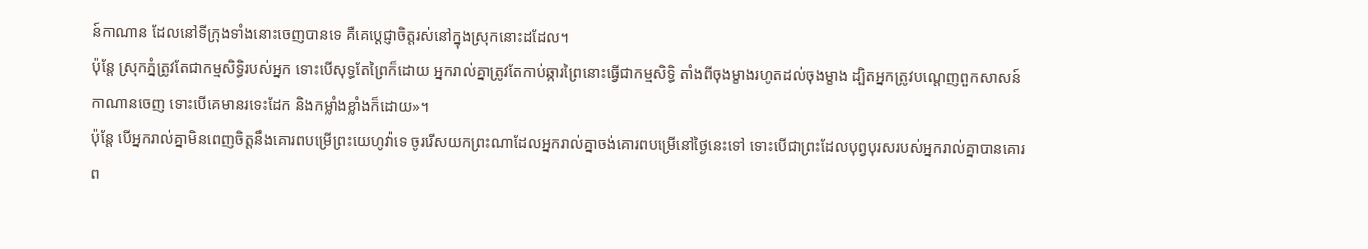ន៍កាណាន ដែលនៅទីក្រុងទាំងនោះចេញបានទេ គឺគេប្ដេជ្ញាចិត្តរស់នៅក្នុងស្រុកនោះដដែល។
ប៉ុន្តែ ស្រុកភ្នំត្រូវតែជាកម្មសិទ្ធិរបស់អ្នក ទោះបើសុទ្ធតែព្រៃក៏ដោយ អ្នករាល់គ្នាត្រូវតែកាប់ឆ្ការព្រៃនោះធ្វើជាកម្មសិទ្ធិ តាំងពីចុងម្ខាងរហូតដល់ចុងម្ខាង ដ្បិតអ្នកត្រូវបណ្តេញពួកសាសន៍កាណានចេញ ទោះបើគេមានរទេះដែក និងកម្លាំងខ្លាំងក៏ដោយ»។
ប៉ុន្ដែ បើអ្នករាល់គ្នាមិនពេញចិត្តនឹងគោរពបម្រើព្រះយេហូវ៉ាទេ ចូររើសយកព្រះណាដែលអ្នករាល់គ្នាចង់គោរពបម្រើនៅថ្ងៃនេះទៅ ទោះបើជាព្រះដែលបុព្វបុរសរបស់អ្នករាល់គ្នាបានគោរព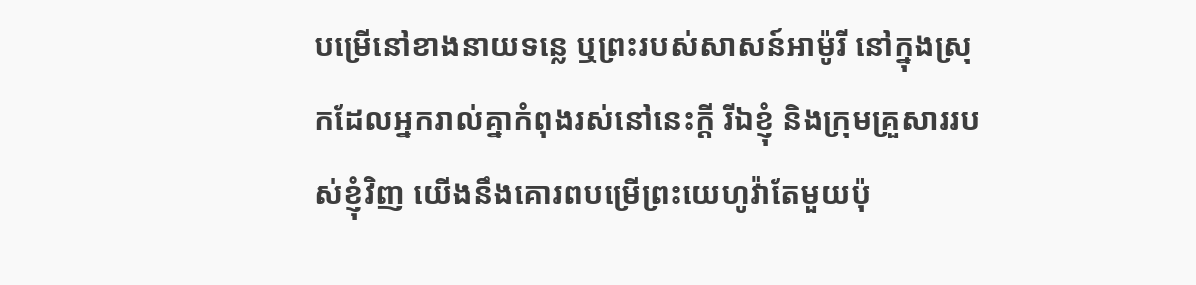បម្រើនៅខាងនាយទន្លេ ឬព្រះរបស់សាសន៍អាម៉ូរី នៅក្នុងស្រុកដែលអ្នករាល់គ្នាកំពុងរស់នៅនេះក្តី រីឯខ្ញុំ និងក្រុមគ្រួសាររបស់ខ្ញុំវិញ យើងនឹងគោរពបម្រើព្រះយេហូវ៉ាតែមួយប៉ុ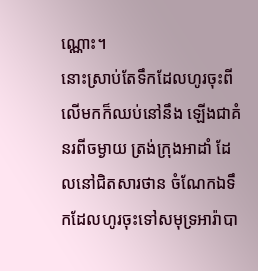ណ្ណោះ។
នោះស្រាប់តែទឹកដែលហូរចុះពីលើមកក៏ឈប់នៅនឹង ឡើងជាគំនរពីចម្ងាយ ត្រង់ក្រុងអាដាំ ដែលនៅជិតសារថាន ចំណែកឯទឹកដែលហូរចុះទៅសមុទ្រអារ៉ាបា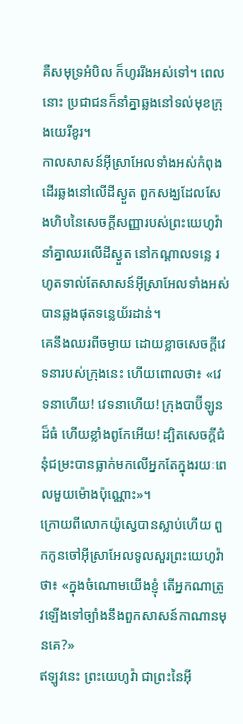គឺសមុទ្រអំបិល ក៏ហូររីងអស់ទៅ។ ពេលនោះ ប្រជាជនក៏នាំគ្នាឆ្លងនៅទល់មុខក្រុងយេរីខូរ។
កាលសាសន៍អ៊ីស្រាអែលទាំងអស់កំពុងដើរឆ្លងនៅលើដីស្ងួត ពួកសង្ឃដែលសែងហិបនៃសេចក្ដីសញ្ញារបស់ព្រះយេហូវ៉ា នាំគ្នាឈរលើដីស្ងួត នៅកណ្ដាលទន្លេ រហូតទាល់តែសាសន៍អ៊ីស្រាអែលទាំងអស់បានឆ្លងផុតទន្លេយ័រដាន់។
គេនឹងឈរពីចម្ងាយ ដោយខ្លាចសេចក្ដីវេទនារបស់ក្រុងនេះ ហើយពោលថា៖ «វេទនាហើយ! វេទនាហើយ! ក្រុងបាប៊ីឡូនដ៏ធំ ហើយខ្លាំងពូកែអើយ! ដ្បិតសេចក្ដីជំនុំជម្រះបានធ្លាក់មកលើអ្នកតែក្នុងរយៈពេលមួយម៉ោងប៉ុណ្ណោះ»។
ក្រោយពីលោកយ៉ូស្វេបានស្លាប់ហើយ ពួកកូនចៅអ៊ីស្រាអែលទូលសួរព្រះយេហូវ៉ាថា៖ «ក្នុងចំណោមយើងខ្ញុំ តើអ្នកណាត្រូវឡើងទៅច្បាំងនឹងពួកសាសន៍កាណានមុនគេ?»
ឥឡូវនេះ ព្រះយេហូវ៉ា ជាព្រះនៃអ៊ី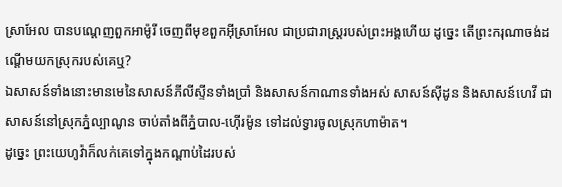ស្រាអែល បានបណ្តេញពួកអាម៉ូរី ចេញពីមុខពួកអ៊ីស្រាអែល ជាប្រជារាស្ត្ររបស់ព្រះអង្គហើយ ដូច្នេះ តើព្រះករុណាចង់ដណ្ដើមយកស្រុករបស់គេឬ?
ឯសាសន៍ទាំងនោះមានមេនៃសាសន៍ភីលីស្ទីនទាំងប្រាំ និងសាសន៍កាណានទាំងអស់ សាសន៍ស៊ីដូន និងសាសន៍ហេវី ជាសាសន៍នៅស្រុកភ្នំល្បាណូន ចាប់តាំងពីភ្នំបាល-ហ៊ើរម៉ូន ទៅដល់ទ្វារចូលស្រុកហាម៉ាត។
ដូច្នេះ ព្រះយេហូវ៉ាក៏លក់គេទៅក្នុងកណ្ដាប់ដៃរបស់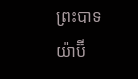ព្រះបាទយ៉ាប៊ី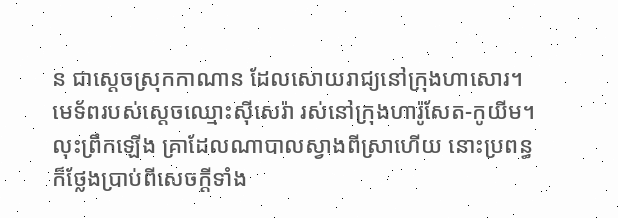ន ជាស្តេចស្រុកកាណាន ដែលសោយរាជ្យនៅក្រុងហាសោរ។ មេទ័ពរបស់ស្ដេចឈ្មោះស៊ីសេរ៉ា រស់នៅក្រុងហារ៉ូសែត-កូយីម។
លុះព្រឹកឡើង គ្រាដែលណាបាលស្វាងពីស្រាហើយ នោះប្រពន្ធក៏ថ្លែងប្រាប់ពីសេចក្ដីទាំង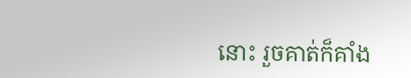នោះ រួចគាត់ក៏គាំង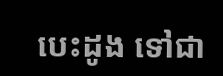បេះដូង ទៅជា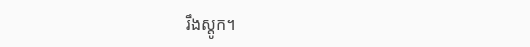រឹងស្តូក។